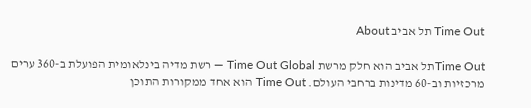Time Out תל אביב About

Time Outתל אביב הוא חלק מרשת Time Out Global — רשת מדיה בינלאומית הפועלת ב-360 ערים מרכזיות וב-60 מדינות ברחבי העולם. Time Out הוא אחד ממקורות התוכן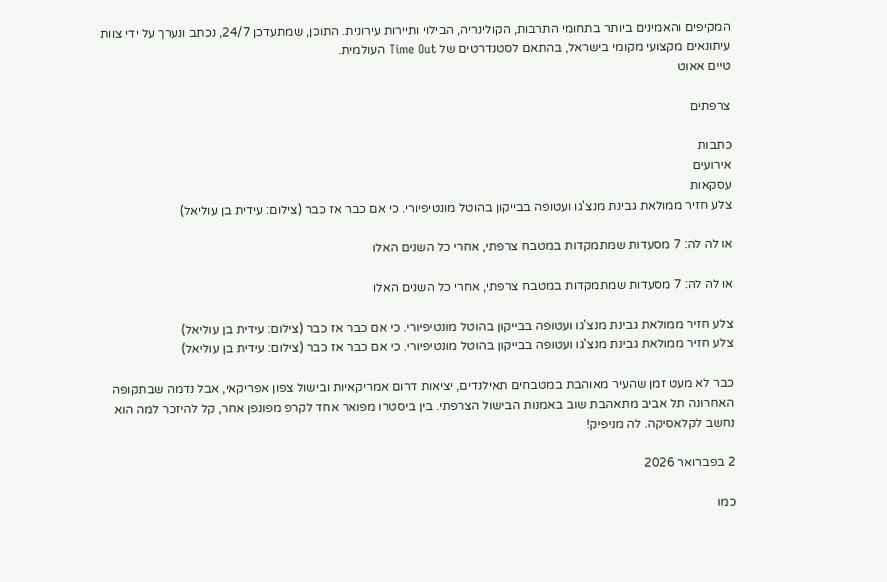המקיפים והאמינים ביותר בתחומי התרבות, הקולינריה, הבילוי ותיירות עירונית. התוכן, שמתעדכן 24/7, נכתב ונערך על ידי צוות עיתונאים מקצועי מקומי בישראל, בהתאם לסטנדרטים של Time Out העולמית.
טיים אאוט

צרפתים

כתבות
אירועים
עסקאות
צלע חזיר ממולאת גבינת מנצ'גו ועטופה בבייקון בהוטל מונטיפיורי. כי אם כבר אז כבר (צילום: עידית בן עוליאל)

או לה לה: 7 מסעדות שמתמקדות במטבח צרפתי, אחרי כל השנים האלו

או לה לה: 7 מסעדות שמתמקדות במטבח צרפתי, אחרי כל השנים האלו

צלע חזיר ממולאת גבינת מנצ'גו ועטופה בבייקון בהוטל מונטיפיורי. כי אם כבר אז כבר (צילום: עידית בן עוליאל)
צלע חזיר ממולאת גבינת מנצ'גו ועטופה בבייקון בהוטל מונטיפיורי. כי אם כבר אז כבר (צילום: עידית בן עוליאל)

כבר לא מעט זמן שהעיר מאוהבת במטבחים תאילנדים, יציאות דרום אמריקאיות ובישול צפון אפריקאי, אבל נדמה שבתקופה האחרונה תל אביב מתאהבת שוב באמנות הבישול הצרפתי. בין ביסטרו מפואר אחד לקרפ מפונפן אחר, קל להיזכר למה הוא נחשב לקלאסיקה. לה מניפיק!

2 בפברואר 2026

כמו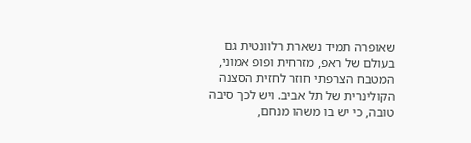שאופרה תמיד נשארת רלוונטית גם בעולם של ראפ, מזרחית ופופ אמוני, המטבח הצרפתי חוזר לחזית הסצנה הקולינרית של תל אביב. ויש לכך סיבה טובה, כי יש בו משהו מנחם,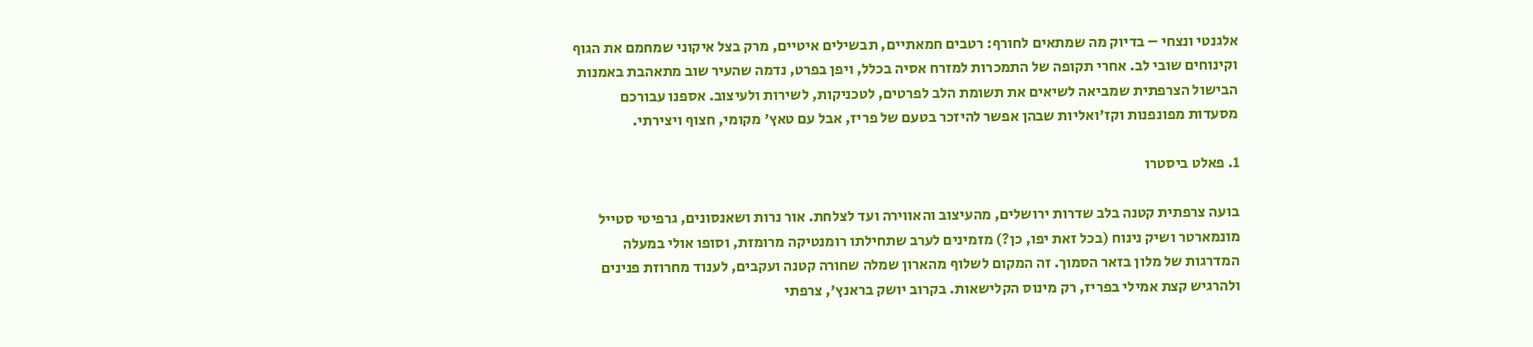אלגנטי ונצחי – בדיוק מה שמתאים לחורף: רטבים חמאתיים, תבשילים איטיים, מרק בצל איקוני שמחמם את הגוף וקינוחים שובי לב. אחרי תקופה של התמכרות למזרח אסיה בכלל, ויפן בפרט, נדמה שהעיר שוב מתאהבת באמנות הבישול הצרפתית שמביאה לשיאים את תשומת הלב לפרטים, לטכניקות, לשירות ולעיצוב. אספנו עבורכם מסעדות מפונפנות וקז'ואליות שבהן אפשר להיזכר בטעם של פריז, אבל עם טאץ' מקומי, חצוף ויצירתי.

1. פאלט ביסטרו

בועה צרפתית קטנה בלב שדרות ירושלים, מהעיצוב והאווירה ועד לצלחת. אור נרות ושאנסונים, גרפיטי סטייל מונמארטר ושיק נינוח (בכל זאת יפו, כן?) מזמינים לערב שתחילתו רומנטיקה מרומזת, וסופו אולי במעלה המדרגות של מלון בזאר הסמוך. זה המקום לשלוף מהארון שמלה שחורה קטנה ועקבים, לענוד מחרוזת פנינים ולהרגיש קצת אמילי בפריז, רק מינוס הקלישאות. בקרוב יושק בראנץ', צרפתי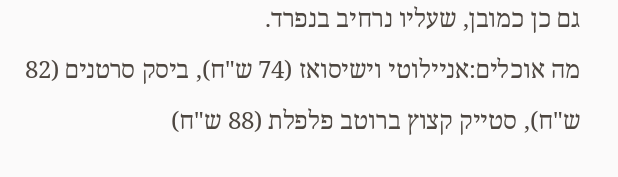גם כן כמובן, שעליו נרחיב בנפרד.
מה אוכלים:אניילוטי וישיסואז (74 ש"ח), ביסק סרטנים (82 ש"ח), סטייק קצוץ ברוטב פלפלת (88 ש"ח)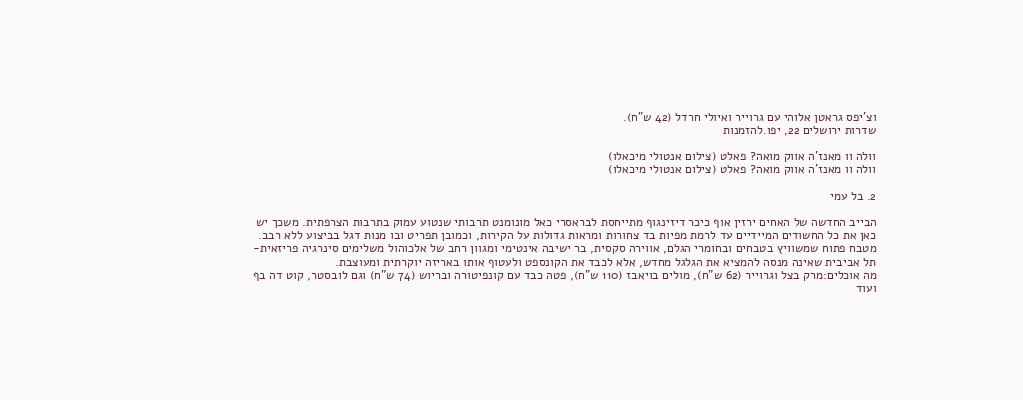וצ'יפס גראטן אלוהי עם גרוייר ואיולי חרדל (42 ש"ח).
שדרות ירושלים 22, יפו.להזמנות

וולה וו מאנז'ה אווק מואה? פאלט (צילום אנטולי מיכאלו)
וולה וו מאנז'ה אווק מואה? פאלט (צילום אנטולי מיכאלו)

2. בל עמי

הבייב החדשה של האחים ירזין אוף כיכר דיזינגוף מתייחסת לבראסרי כאל מונומנט תרבותי שנטוע עמוק בתרבות הצרפתית. משכך יש כאן את כל החשודים המיידיים עד לרמת מפיות בד צחורות ומראות גדולות על הקירות, וכמובן תפריט ובו מנות דגל בביצוע ללא רבב. מטבח פתוח שמשוויץ בטבחים ובחומרי הגלם, אווירה סקסית, בר ישיבה אינטימי ומגוון רחב של אלכוהול משלימים סינרגיה פריזאית-תל אביבית שאינה מנסה להמציא את הגלגל מחדש, אלא לכבד את הקונספט ולעטוף אותו באריזה יוקרתית ומעוצבת.
מה אוכלים:מרק בצל וגרוייר (62 ש"ח), מולים בויאבז (110 ש"ח), פטה כבד עם קונפיטורה ובריוש (74 ש"ח) וגם לובסטר, קוט דה בף ועוד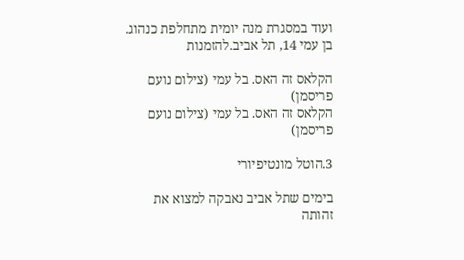ועוד במסגרת מנה יומית מתחלפת כנהוג.
בן עמי 14, תל אביב.להזמנות

הקלאס זה האס. בל עמי (צילום נועם פריסמן)
הקלאס זה האס. בל עמי (צילום נועם פריסמן)

3.הוטל מונטיפיורי

בימים שתל אביב נאבקה למצוא את זהותה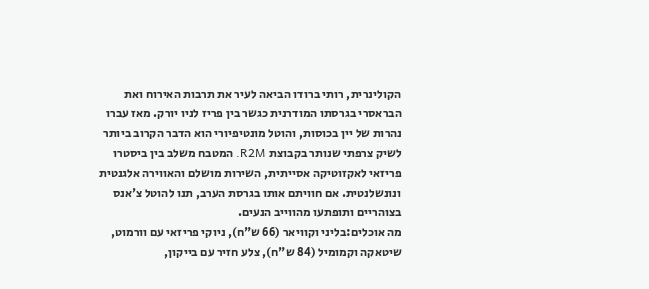הקולינרית, רותי ברודו הביאה לעיר את תרבות האירוח ואת הבראסרי בגרסתו המודרנית כגשר בין פריז לניו יורק. מאז עברו נהרות של יין בכוסות, והוטל מונטיפיורי הוא הדבר הקרוב ביותר לשיק צרפתי שנותר בקבוצת R2M. המטבח משלב בין ביסטרו פריזאי לאקזוטיקה אסייתית, השירות מושלם והאווירה אלגנטית ונונשלנטית. אם חוויתם אותו בגרסת הערב, תנו להוטל צ'אנס בצוהריים ותופתעו מהווייב הנעים.
מה אוכלים:בליני וקוויאר (66 ש"ח), ניוקי פריזאי עם וורמוט, שיטאקה וקמומיל (84 ש"ח), צלע חזיר עם בייקון,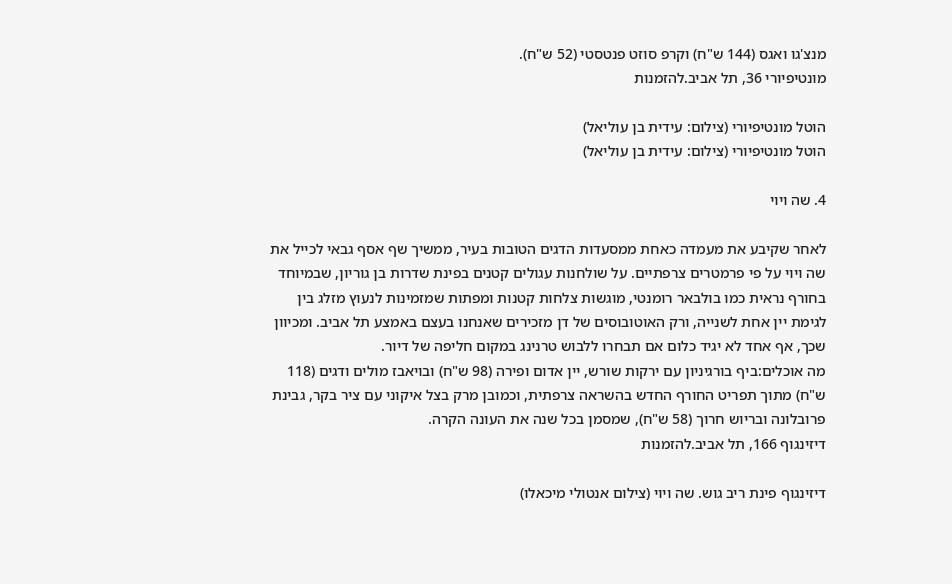מנצ'גו ואגס (144 ש"ח) וקרפ סוזט פנטסטי (52 ש"ח).
מונטיפיורי 36, תל אביב.להזמנות

הוטל מונטיפיורי (צילום: עידית בן עוליאל)
הוטל מונטיפיורי (צילום: עידית בן עוליאל)

4. שה ויוי

לאחר שקיבע את מעמדה כאחת ממסעדות הדגים הטובות בעיר, ממשיך שף אסף גבאי לכייל את שה ויוי על פי פרמטרים צרפתיים. על שולחנות עגולים קטנים בפינת שדרות בן גוריון, שבמיוחד בחורף נראית כמו בולבאר רומנטי, מוגשות צלחות קטנות ומפתות שמזמינות לנעוץ מזלג בין לגימת יין אחת לשנייה, ורק האוטובוסים של דן מזכירים שאנחנו בעצם באמצע תל אביב. ומכיוון שכך, אף אחד לא יגיד כלום אם תבחרו ללבוש טרנינג במקום חליפה של דיור.
מה אוכלים:ביף בורגיניון עם ירקות שורש, יין אדום ופירה (98 ש"ח) ובויאבז מולים ודגים (118 ש"ח) מתוך תפריט החורף החדש בהשראה צרפתית, וכמובן מרק בצל איקוני עם ציר בקר, גבינת פרובלונה ובריוש חרוך (58 ש"ח), שמסמן בכל שנה את העונה הקרה.
דיזינגוף 166, תל אביב.להזמנות

דיזינגוף פינת ריב גוש. שה ויוי (צילום אנטולי מיכאלו)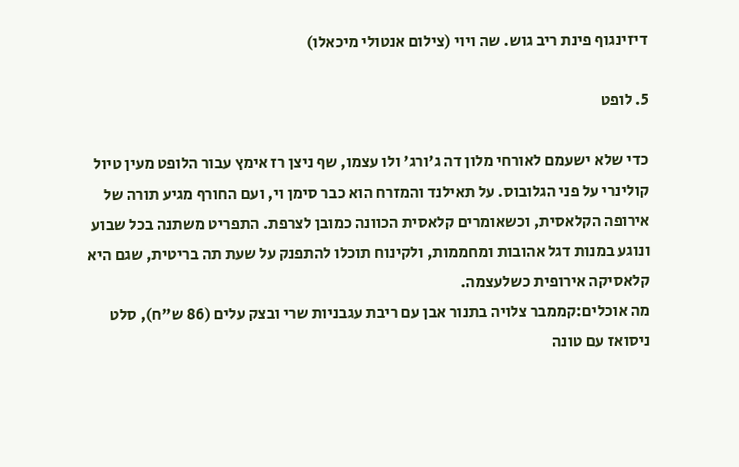דיזינגוף פינת ריב גוש. שה ויוי (צילום אנטולי מיכאלו)

5. לופט

כדי שלא ישעמם לאורחי מלון דה ג'ורג' ולו עצמו, שף ניצן רז אימץ עבור הלופט מעין טיול קולינרי על פני הגלובוס. על תאילנד והמזרח הוא כבר סימן וי, ועם החורף מגיע תורה של אירופה הקלאסית, וכשאומרים קלאסית הכוונה כמובן לצרפת. התפריט משתנה בכל שבוע ונוגע במנות דגל אהובות ומחממות, ולקינוח תוכלו להתפנק על שעת תה בריטית, שגם היא קלאסיקה אירופית כשלעצמה.
מה אוכלים:קממבר צלויה בתנור אבן עם ריבת עגבניות שרי ובצק עלים (86 ש"ח), סלט ניסואז עם טונה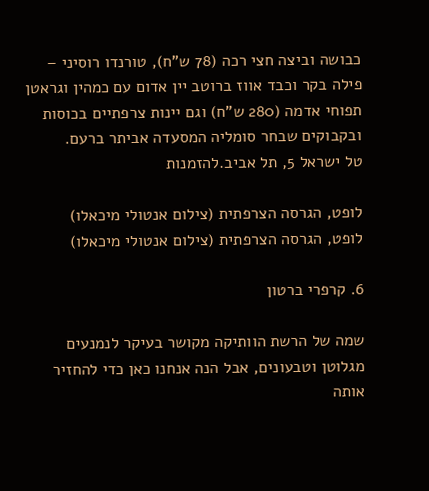כבושה וביצה חצי רכה (78 ש"ח), טורנדו רוסיני – פילה בקר וכבד אווז ברוטב יין אדום עם כמהין וגראטן תפוחי אדמה (280 ש"ח) וגם יינות צרפתיים בכוסות ובקבוקים שבחר סומליה המסעדה אביתר ברעם.
טל ישראל 5, תל אביב.להזמנות

לופט, הגרסה הצרפתית (צילום אנטולי מיכאלו)
לופט, הגרסה הצרפתית (צילום אנטולי מיכאלו)

6. קרפרי ברטון

שמה של הרשת הוותיקה מקושר בעיקר לנמנעים מגלוטן וטבעונים, אבל הנה אנחנו כאן כדי להחזיר אותה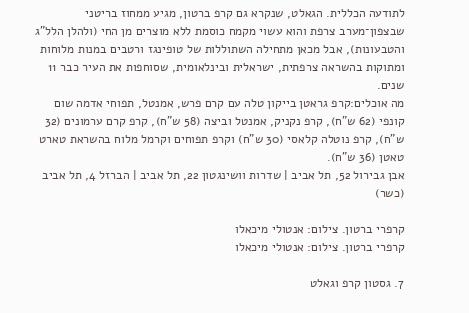לתודעה הכללית. הגאלט, שנקרא גם קרפ ברטון, מגיע ממחוז בריטני שבצפון־מערב צרפת והוא עשוי מקמח כוסמת ללא מוצרים מן החי (ולהלן הלל"ג והטבעונות), אבל מכאן מתחילה השתוללות של טופינגז ורטבים במנות מלוחות ומתוקות בהשראה צרפתית, ישראלית ובינלאומית, שסוחפות את העיר כבר 11 שנים.
מה אוכלים:קרפ גראטן בייקון טלה עם קרם פרש, אמנטל, תפוחי אדמה שום קונפי (62 ש"ח), קרפ נקניק, אמנטל וביצה (58 ש"ח), קרפ קרם ערמונים (32 ש"ח), קרפ נוטלה קלאסי (30 ש"ח) וקרפ תפוחים וקרמל מלוח בהשראת טארט טאטן (36 ש"ח).
אבן גבירול 52, תל אביב | שדרות וושינגטון 22, תל אביב | הברזל 4, תל אביב (כשר)

קרפרי ברטון. צילום: אנטולי מיכאלו
קרפרי ברטון. צילום: אנטולי מיכאלו

7. גסטון קרפ וגאלט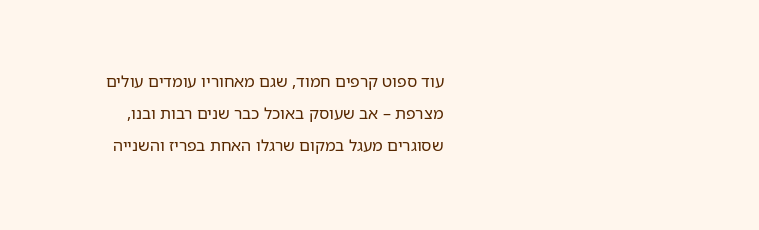עוד ספוט קרפים חמוד, שגם מאחוריו עומדים עולים מצרפת – אב שעוסק באוכל כבר שנים רבות ובנו, שסוגרים מעגל במקום שרגלו האחת בפריז והשנייה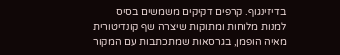בדיזינגוף. קרפים דקיקים משמשים בסיס למנות מלוחות ומתוקות שיצרה שף קונדיטורית מאיה הופמן, בגרסאות שמתכתבות עם המקור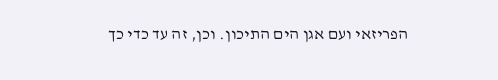הפריזאי ועם אגן הים התיכון. וכן, זה עד כדי כך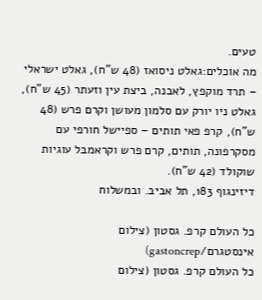טעים.
מה אוכלים:גאלט ניסואז (48 ש"ח), גאלט ישראלי – תרד מוקפץ, לאבנה, ביצת עין וזעתר (45 ש"ח), גאלט ניו יורק עם סלמון מעושן וקרם פרש (48 ש"ח), קרפ פאי תותים – ספיישל חורפי עם מסקרפונה, תותים, קרם פרש וקראמבל עוגיות שוקולד (42 ש"ח).
דיזינגוף 183, תל אביב. ובמשלוח

כל העולם קרפ. גסטון (צילום אינסטגרם/gastoncrep)
כל העולם קרפ. גסטון (צילום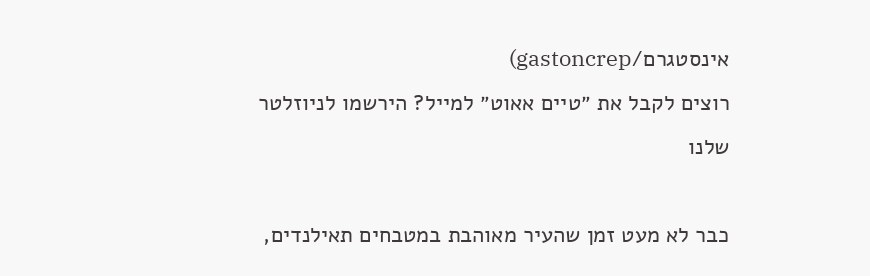אינסטגרם/gastoncrep)
רוצים לקבל את ״טיים אאוט״ למייל? הירשמו לניוזלטר שלנו

כבר לא מעט זמן שהעיר מאוהבת במטבחים תאילנדים,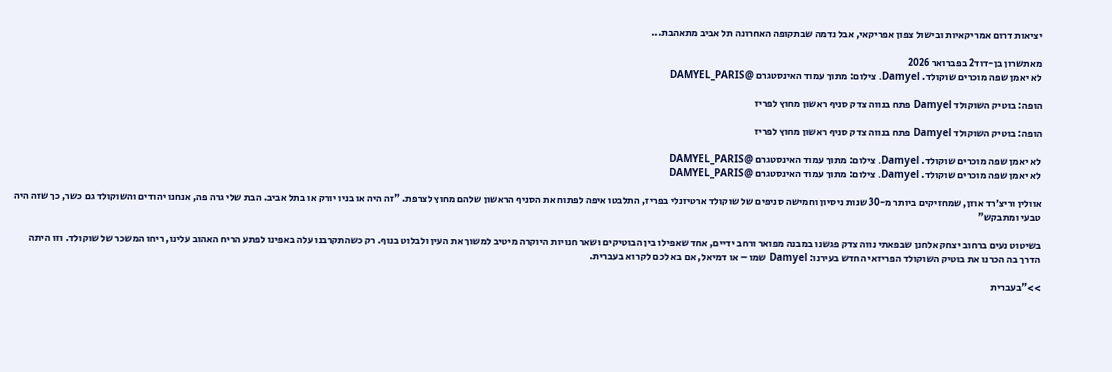יציאות דרום אמריקאיות ובישול צפון אפריקאי, אבל נדמה שבתקופה האחרונה תל אביב מתאהבת...

מאתשרון בן-דוד2 בפברואר 2026
לא יאמן שפה מוכרים שוקולד. Damyel. צילום: מתוך עמוד האינסטגרם @DAMYEL_PARIS

הופה: בוטיק השוקולד Damyel פתח בנווה צדק סניף ראשון מחוץ לפריז

הופה: בוטיק השוקולד Damyel פתח בנווה צדק סניף ראשון מחוץ לפריז

לא יאמן שפה מוכרים שוקולד. Damyel. צילום: מתוך עמוד האינסטגרם @DAMYEL_PARIS
לא יאמן שפה מוכרים שוקולד. Damyel. צילום: מתוך עמוד האינסטגרם @DAMYEL_PARIS

אוולין וריצ׳רד אוזן, שמחזיקים ביותר מ-30 שנות ניסיון וחמישה סניפים של שוקולד ארטיזנלי בפריז, התלבטו איפה לפתוח את הסניף הראשון שלהם מחוץ לצרפת. "זה היה או בניו יורק או בתל אביב. הבת שלי גרה פה, אנחנו יהודים והשוקולד גם כשר, כך שזה היה טבעי ומתבקש"

בשיטוט נעים ברחוב יצחק אלחנן שבפאתי נווה צדק פגשנו במבנה מפואר ורחב ידיים, אחד שאפילו בין הבוטיקים ושאר חנויות היוקרה מיטיב למשוך את העין ולבלוט בנוף. רק כשהתקרבנו עלה באפינו לפתע הריח האהוב עלינו, ריחו המשכר של שוקולד. וזו היתה הדרך בה הכרנו את בוטיק השוקולד הפריזאי החדש בעירנו: Damyel שמו – או דמיאל, אם בא לכם לקרוא בעברית.

>>"בעברית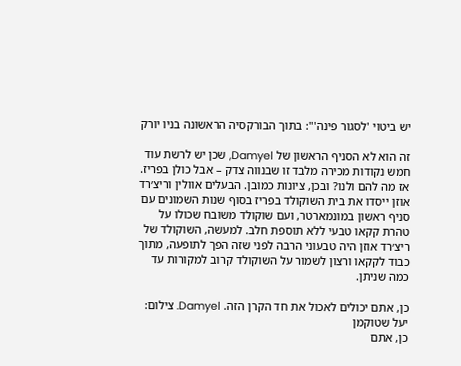יש ביטוי 'לסגור פינה'": בתוך הבורקסיה הראשונה בניו יורק

זה הוא לא הסניף הראשון של Damyel, שכן יש לרשת עוד חמש נקודות מכירה מלבד זו שבנווה צדק – אבל כולן בפריז. אז מה להם ולנו? ובכן, ציונות כמובן. הבעלים אוולין וריצ׳רד אוזן ייסדו את בית השוקולד בפריז בסוף שנות השמונים עם סניף ראשון במונמארטר, ועם שוקולד משובח שכולו על טהרת קקאו טבעי ללא תוספת חלב. למעשה, השוקולד של ריצ׳רד אוזן היה טבעוני הרבה לפני שזה הפך לתופעה, מתוך כבוד לקקאו ורצון לשמור על השוקולד קרוב למקורות עד כמה שניתן.

כן, אתם יכולים לאכול את חד הקרן הזה. Damyel. צילום: יעל שטוקמן
כן, אתם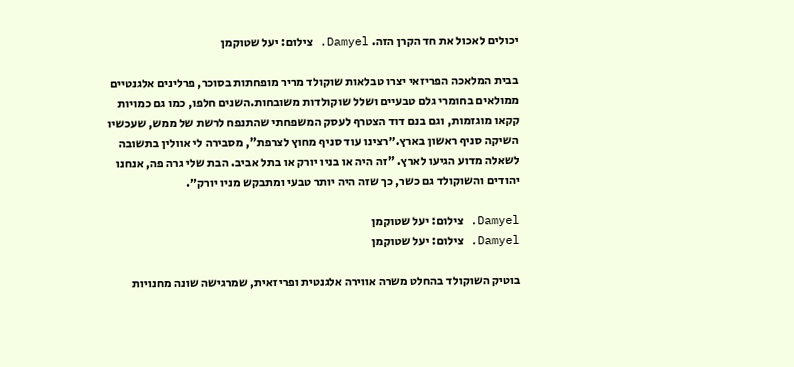יכולים לאכול את חד הקרן הזה. Damyel. צילום: יעל שטוקמן

בבית המלאכה הפריזאי יצרו טבלאות שוקולד מריר מופחתות בסוכר, פרלינים אלגנטיים ממולאים בחומרי גלם טבעיים ושלל שוקולדות משובחות.השנים חלפו, כמו גם כמויות קקאו מוגזמות, וגם בנם דוד הצטרף לעסק המשפחתי שהתנפח לרשת של ממש, שעכשיו השיקה סניף ראשון בארץ.״רצינו עוד סניף מחוץ לצרפת", מסבירה לי אוולין בתשובה לשאלה מדוע הגיעו לארץ. "זה היה או בניו יורק או בתל אביב. הבת שלי גרה פה, אנחנו יהודים והשוקולד גם כשר, כך שזה היה יותר טבעי ומתבקש מניו יורק״.

Damyel. צילום: יעל שטוקמן
Damyel. צילום: יעל שטוקמן

בוטיק השוקולד בהחלט משרה אווירה אלגנטית ופריזאית, שמרגישה שונה מחנויות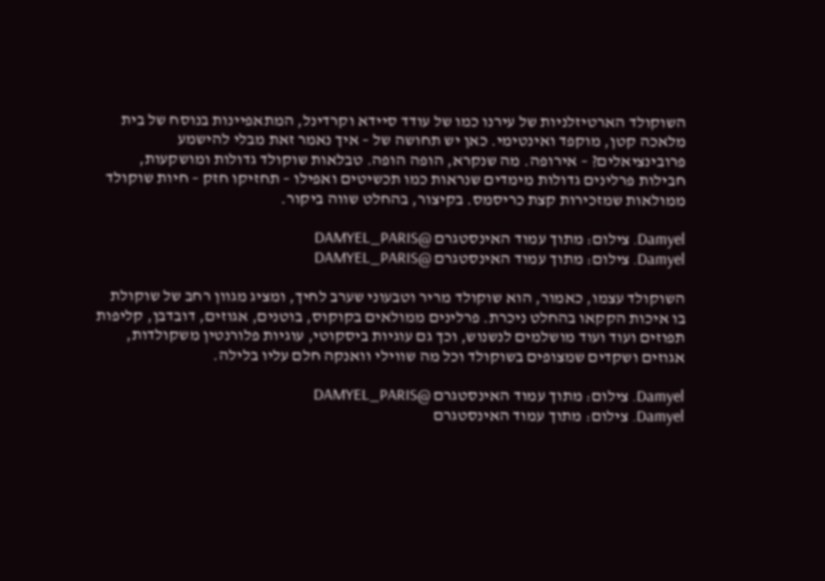השוקולד הארטיזלניות של עירנו כמו של עודד סיידא וקרדינל, המתאפיינות בנוסח של בית מלאכה קטן, מוקפד ואינטימי. כאן יש תחושה של – איך נאמר זאת מבלי להישמע פרובינציאלים? – אירופה. מה שנקרא, הופה הופה. טבלאות שוקולד גדולות ומושקעות, חבילות פרלינים גדולות מימדים שנראות כמו תכשיטים ואפילו – תחזיקו חזק – חיות שוקולד ממולאות שמזכירות קצת כריסמס. בקיצור, בהחלט שווה ביקור.

Damyel. צילום: מתוך עמוד האינסטגרם @DAMYEL_PARIS
Damyel. צילום: מתוך עמוד האינסטגרם @DAMYEL_PARIS

השוקולד עצמו, כאמור, הוא שוקולד מריר וטבעוני שערב לחיך, ומציג מגוון רחב של שוקולת בו איכות הקקאו בהחלט ניכרת. פרלינים ממולאים בקוקוס, בוטנים, אגוזים, דובדבן, קליפות תפוזים ועוד ועוד מושלמים לנשנוש, וכך גם עוגיות ביסקוטי, עוגיות פלורנטין משקולדות, אגוזים ושקדים שמצופים בשוקולד וכל מה שווילי וואנקה חלם עליו בלילה.

Damyel. צילום: מתוך עמוד האינסטגרם @DAMYEL_PARIS
Damyel. צילום: מתוך עמוד האינסטגרם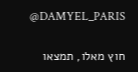@DAMYEL_PARIS

חוץ מאלו, תמצאו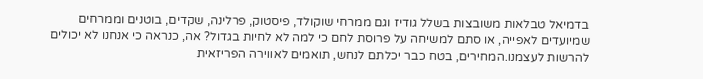בדמיאל טבלאות משובצות בשלל גודיז וגם ממרחי שוקולד, פיסטוק, פרלינה, שקדים, בוטנים וממרחים שמיועדים לאפייה, או סתם למשיחה על פרוסת לחם כי למה לא לחיות בגדול? אה, כנראה כי אנחנו לא יכולים להרשות לעצמנו.המחירים, בטח כבר יכלתם לנחש, תואמים לאווירה הפריזאית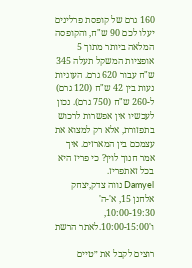160 גרם של קופסת פרלינים יעלו לכם 90 ש"ח, והקופסה המלאה ביותר מתוך 5 אופציות המשקל תעלה 345 ש"ח עבור 620 גרם. העוגיות נעות בין 42 ש"ח (120 גרם) ל-260 ש"ח (750 גרם). נכון לעכשיו אין אפשרות לרכוש בתפזורת, אלא רק למצוא את עצמכם בין המארזים. איך אמר חנוך לוין? כי פריז היא בכל זאתפריז.
Damyel נווה צדק,יצחק אלחנן 15, א'-ה' 10:00-19:30, ו'10:00-15:00.לאתר הרשת

רוצים לקבל את ״טיים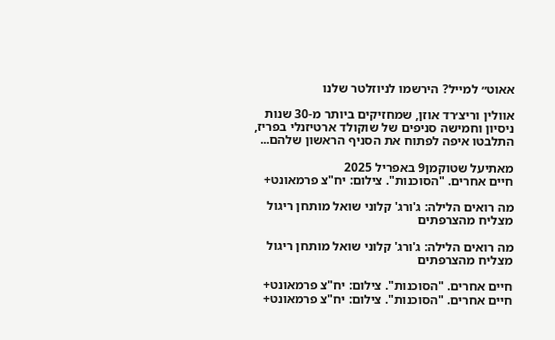אאוט״ למייל? הירשמו לניוזלטר שלנו

אוולין וריצ׳רד אוזן, שמחזיקים ביותר מ-30 שנות ניסיון וחמישה סניפים של שוקולד ארטיזנלי בפריז, התלבטו איפה לפתוח את הסניף הראשון שלהם...

מאתיעל שטוקמן9 באפריל 2025
חיים אחרים. "הסוכנות". צילום: יח"צ פרמאונט+

מה רואים הלילה: ג'ורג' קלוני שואל מותחן ריגול מצליח מהצרפתים

מה רואים הלילה: ג'ורג' קלוני שואל מותחן ריגול מצליח מהצרפתים

חיים אחרים. "הסוכנות". צילום: יח"צ פרמאונט+
חיים אחרים. "הסוכנות". צילום: יח"צ פרמאונט+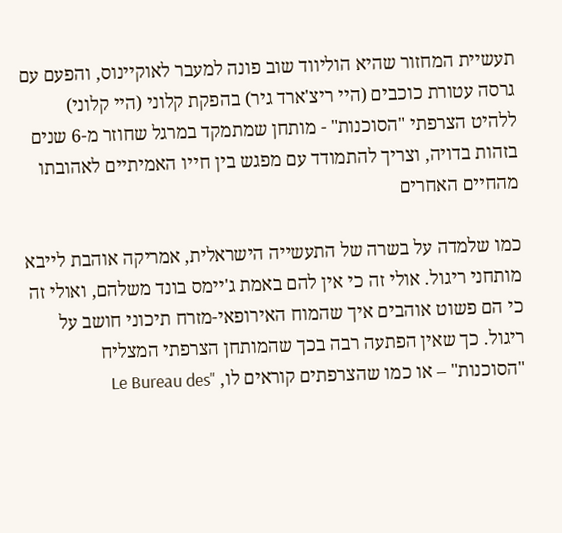תעשיית המחזור שהיא הוליווד שוב פונה למעבר לאוקיינוס, והפעם עם גרסה עטורת כוכבים (היי ריצ'ארד גיר) בהפקת קלוני (היי קלוני) ללהיט הצרפתי "הסוכנות" - מותחן שמתמקד במרגל שחוזר מ-6 שנים בזהות בדויה, וצריך להתמודד עם מפגש בין חייו האמיתיים לאהובתו מהחיים האחרים

כמו שלמדה על בשרה של התעשייה הישראלית, אמריקה אוהבת לייבא מותחני ריגול. אולי זה כי אין להם באמת ג'יימס בונד משלהם, ואולי זה כי הם פשוט אוהבים איך שהמוח האירופאי-מזרח תיכוני חושב על ריגול. כך שאין הפתעה רבה בכך שהמותחן הצרפתי המצליח "הסוכנות" – או כמו שהצרפתים קוראים לו, "Le Bureau des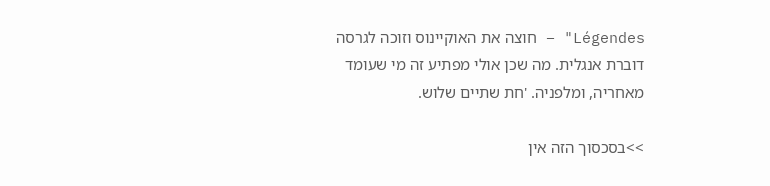Légendes" – חוצה את האוקיינוס וזוכה לגרסה דוברת אנגלית. מה שכן אולי מפתיע זה מי שעומד מאחריה, ומלפניה. 'חת שתיים שלוש.

>>בסכסוך הזה אין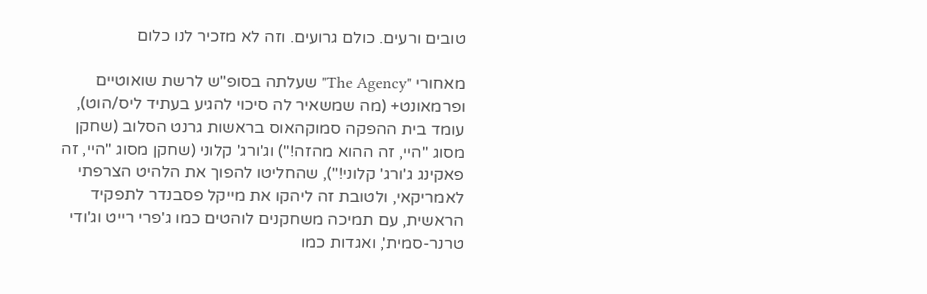טובים ורעים. כולם גרועים. וזה לא מזכיר לנו כלום

מאחורי "The Agency" שעלתה בסופ"ש לרשת שואוטיים ופרמאונט+ (מה שמשאיר לה סיכוי להגיע בעתיד ליס/הוט), עומד בית ההפקה סמוקהאוס בראשות גרנט הסלוב (שחקן מסוג "היי, זה ההוא מהזה!") וג'ורג' קלוני (שחקן מסוג "היי, זה פאקינג ג'ורג' קלוני!"), שהחליטו להפוך את הלהיט הצרפתי לאמריקאי, ולטובת זה ליהקו את מייקל פסבנדר לתפקיד הראשית, עם תמיכה משחקנים לוהטים כמו ג'פרי רייט וג'ודי טרנר-סמית', ואגדות כמו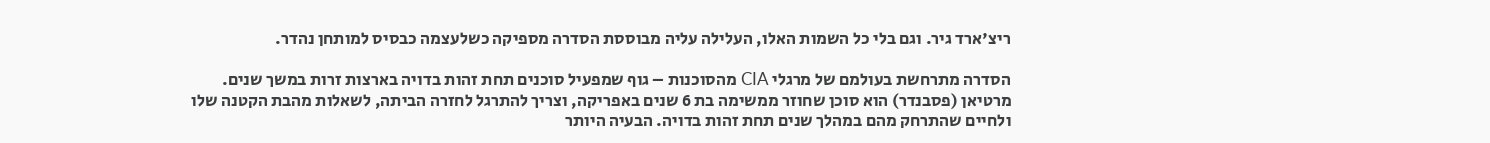ריצ'ארד גיר. וגם בלי כל השמות האלו, העלילה עליה מבוססת הסדרה מספיקה כשלעצמה כבסיס למותחן נהדר.

הסדרה מתרחשת בעולמם של מרגלי CIA מהסוכנות – גוף שמפעיל סוכנים תחת זהות בדויה בארצות זרות במשך שנים. מרטיאן (פסבנדר) הוא סוכן שחוזר ממשימה בת 6 שנים באפריקה, וצריך להתרגל לחזרה הביתה, לשאלות מהבת הקטנה שלו ולחיים שהתרחק מהם במהלך שנים תחת זהות בדויה. הבעיה היותר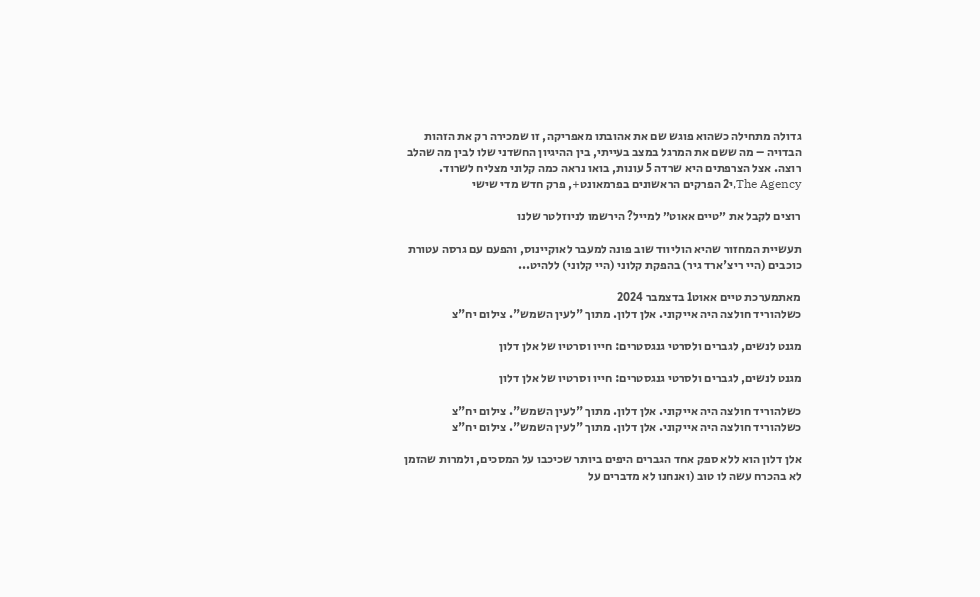גדולה מתחילה כשהוא פוגש שם את אהובתו מאפריקה, זו שמכירה רק את הזהות הבדויה – מה ששם את המרגל במצב בעייתי, בין ההיגיון החשדני שלו לבין מה שהלב רוצה. אצל הצרפתים היא שרדה 5 עונות, בואו נראה כמה קלוני מצליח לשרוד.
The Agency,י2 הפרקים הראשונים בפרמאונט+, פרק חדש מדי שישי

רוצים לקבל את ״טיים אאוט״ למייל? הירשמו לניוזלטר שלנו

תעשיית המחזור שהיא הוליווד שוב פונה למעבר לאוקיינוס, והפעם עם גרסה עטורת כוכבים (היי ריצ'ארד גיר) בהפקת קלוני (היי קלוני) ללהיט...

מאתמערכת טיים אאוט1 בדצמבר 2024
כשלהוריד חולצה היה אייקוני. אלן דלון. מתוך "לעין השמש". צילום יח"צ

מגנט לנשים, לגברים ולסרטי גנגסטרים: חייו וסרטיו של אלן דלון

מגנט לנשים, לגברים ולסרטי גנגסטרים: חייו וסרטיו של אלן דלון

כשלהוריד חולצה היה אייקוני. אלן דלון. מתוך "לעין השמש". צילום יח"צ
כשלהוריד חולצה היה אייקוני. אלן דלון. מתוך "לעין השמש". צילום יח"צ

אלן דלון הוא ללא ספק אחד הגברים היפים ביותר שכיכבו על המסכים, ולמרות שהזמן לא בהכרח עשה לו טוב (ואנחנו לא מדברים על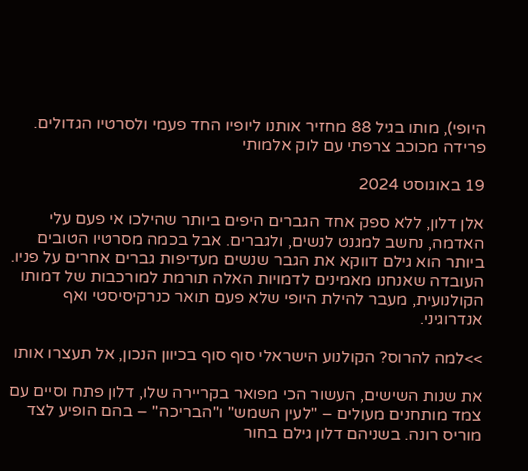היופי), מותו בגיל 88 מחזיר אותנו ליופיו החד פעמי ולסרטיו הגדולים. פרידה מכוכב צרפתי עם לוק אלמותי

19 באוגוסט 2024

אלן דלון, ללא ספק אחד הגברים היפים ביותר שהילכו אי פעם עלי האדמה, נחשב למגנט לנשים, ולגברים. אבל בכמה מסרטיו הטובים ביותר הוא גילם דווקא את הגבר שנשים מעדיפות גברים אחרים על פניו. העובדה שאנחנו מאמינים לדמויות האלה תורמת למורכבות של דמותו הקולנועית, מעבר להילת היופי שלא פעם תואר כנרקיסיסטי ואף אנדרוגיני.

>>למה להרוס? הקולנוע הישראלי סוף סוף בכיוון הנכון, אל תעצרו אותו

את שנות השישים, העשור הכי מפואר בקריירה שלו, דלון פתח וסיים עם צמד מותחנים מעולים – "לעין השמש" ו"הבריכה" – בהם הופיע לצד מוריס רונה. בשניהם דלון גילם בחור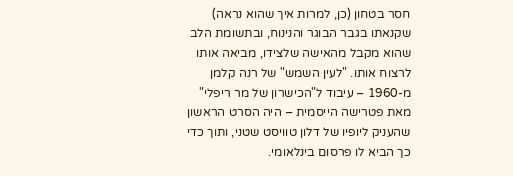חסר בטחון (כן, למרות איך שהוא נראה) שקנאתו בגבר הבוגר והנינוח, ובתשומת הלב שהוא מקבל מהאישה שלצידו, מביאה אותו לרצוח אותו. "לעין השמש" של רנה קלמן מ-1960 – עיבוד ל"הכישרון של מר ריפלי" מאת פטרישה הייסמית – היה הסרט הראשון שהעניק ליופיו של דלון טוויסט שטני, ותוך כדי כך הביא לו פרסום בינלאומי.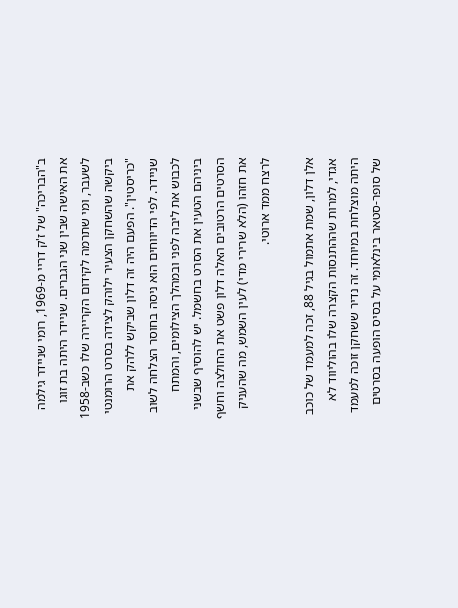ב"הבריכה" של ז'ק דריי מ-1969, רומי שניידר גילמה את האישה שבין שני הגברים. שניידר היתה בת זוגו לשעבר, ומי שתרמה לקידום הקריירה שלו כשב-1958 ביקשה שהשחקן הצעיר ילוהק לצידה בסרט הרומנטי "כריסטין". הפעם היה זה דלון שביקש ללהק את שניידר. לפי הדיווחים הוא ניסה בחוסר הצלחה לשוב לכבוש את ליבה לפני ובמהלך הצילומים, והמתח ביניהם הטעין את הסרט בחשמל. יש להוסיף שבשני הסרטים הרטובים האלה דלון פשט את החולצה וחשף את חזהו (הלא שרירי מדי) לעין השמש, מה שהעניק לרצח ממד ארוטי.

אלן דלון, שמת אתמול בגיל 88, זכה למעמד של כוכב אגדי, למרות שההתנסות הקצרה שלו בהוליווד לא היתה מוצלחת במיוחד. זה נדיר ששחקן זוכה למעמד של סופר-סטאר בינלאומי על בסיס הופעה בסרטים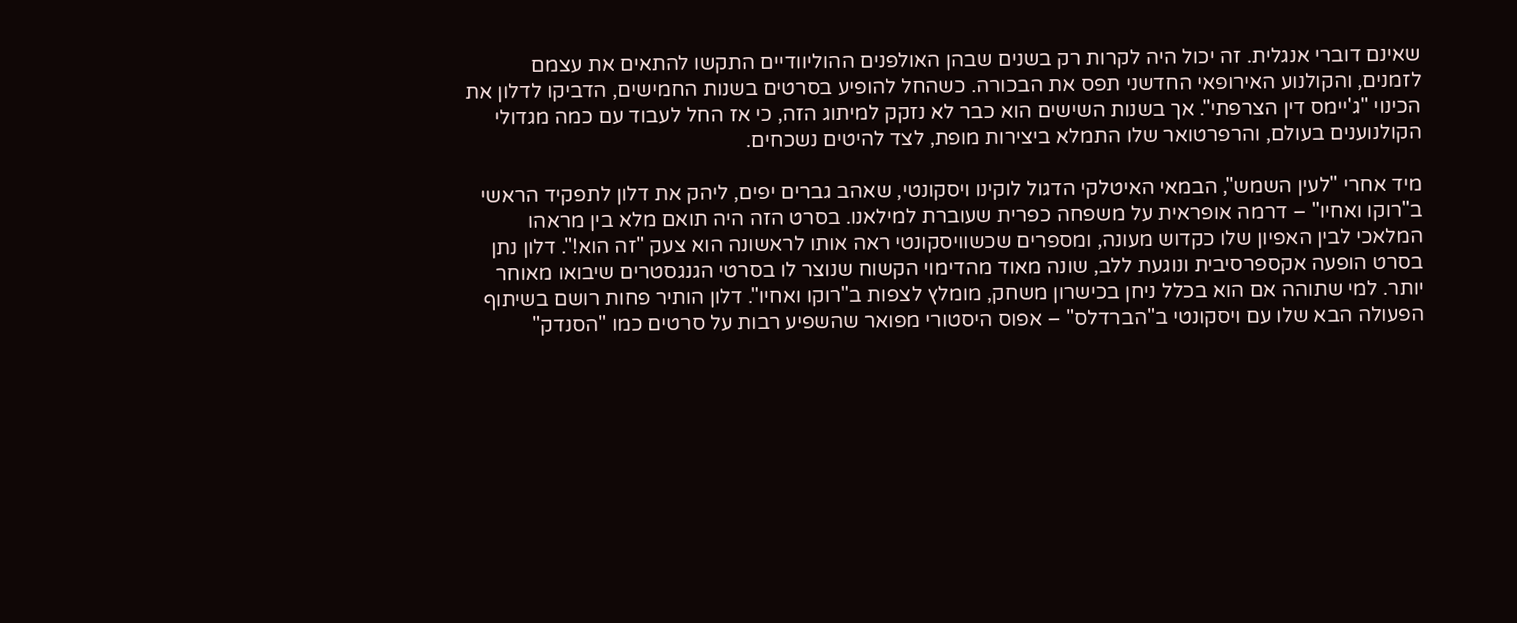שאינם דוברי אנגלית. זה יכול היה לקרות רק בשנים שבהן האולפנים ההוליוודיים התקשו להתאים את עצמם לזמנים, והקולנוע האירופאי החדשני תפס את הבכורה. כשהחל להופיע בסרטים בשנות החמישים, הדביקו לדלון את הכינוי "ג'יימס דין הצרפתי". אך בשנות השישים הוא כבר לא נזקק למיתוג הזה, כי אז החל לעבוד עם כמה מגדולי הקולנוענים בעולם, והרפרטואר שלו התמלא ביצירות מופת, לצד להיטים נשכחים.

מיד אחרי "לעין השמש", הבמאי האיטלקי הדגול לוקינו ויסקונטי, שאהב גברים יפים, ליהק את דלון לתפקיד הראשי ב"רוקו ואחיו" – דרמה אופראית על משפחה כפרית שעוברת למילאנו. בסרט הזה היה תואם מלא בין מראהו המלאכי לבין האפיון שלו כקדוש מעונה, ומספרים שכשוויסקונטי ראה אותו לראשונה הוא צעק "זה הוא!". דלון נתן בסרט הופעה אקספרסיבית ונוגעת ללב, שונה מאוד מהדימוי הקשוח שנוצר לו בסרטי הגנגסטרים שיבואו מאוחר יותר. למי שתוהה אם הוא בכלל ניחן בכישרון משחק, מומלץ לצפות ב"רוקו ואחיו". דלון הותיר פחות רושם בשיתוף הפעולה הבא שלו עם ויסקונטי ב"הברדלס" – אפוס היסטורי מפואר שהשפיע רבות על סרטים כמו "הסנדק"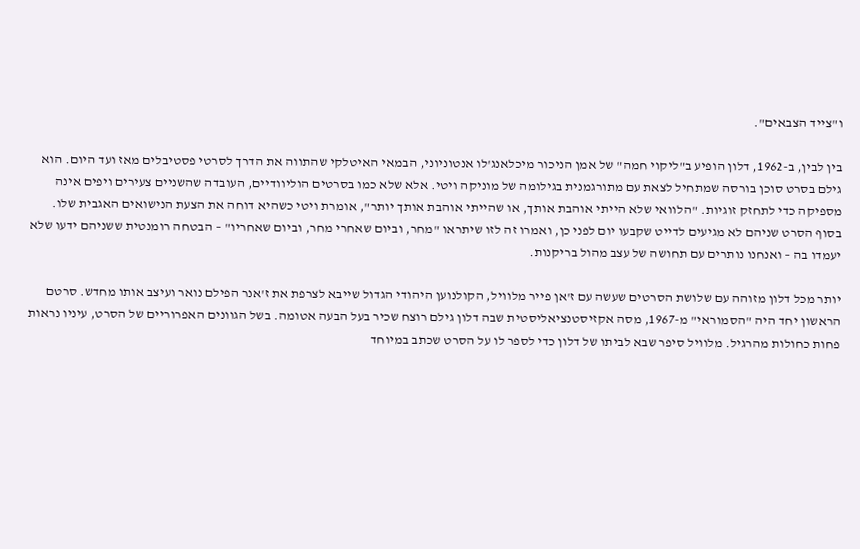ו"צייד הצבאים".

בין לבין, ב-1962, דלון הופיע ב"ליקוי חמה" של אמן הניכור מיכלאנג'לו אנטוניוני, הבמאי האיטלקי שהתווה את הדרך לסרטי פסטיבלים מאז ועד היום. הוא גילם בסרט סוכן בורסה שמתחיל לצאת עם מתורגמנית בגילומה של מוניקה ויטי. אלא שלא כמו בסרטים הוליוודיים, העובדה שהשניים צעירים ויפים אינה מספיקה כדי לתחזק זוגיות. "הלוואי שלא הייתי אוהבת אותך, או שהייתי אוהבת אותך יותר", אומרת ויטי כשהיא דוחה את הצעת הנישואים האגבית שלו. בסוף הסרט שניהם לא מגיעים לדייט שקבעו יום לפני כן, ואמרו זה לזו שיתראו "מחר, וביום שאחרי מחר, וביום שאחריו" – הבטחה רומנטית ששניהם ידעו שלא יעמדו בה – ואנחנו נותרים עם תחושה של עצב מהול בריקנות.

יותר מכל דלון מזוהה עם שלושת הסרטים שעשה עם ז'אן פייר מלוויל, הקולנוען היהודי הגדול שייבא לצרפת את ז'אנר הפילם נואר ועיצב אותו מחדש. סרטם הראשון יחד היה "הסמוראי" מ-1967, מסה אקזיסטנציאליסטית שבה דלון גילם רוצח שכיר בעל הבעה אטומה. בשל הגוונים האפרוריים של הסרט, עיניו נראות פחות כחולות מהרגיל. מלוויל סיפר שבא לביתו של דלון כדי לספר לו על הסרט שכתב במיוחד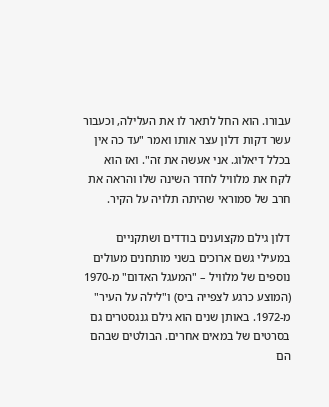עבורו. הוא החל לתאר לו את העלילה, וכעבור עשר דקות דלון עצר אותו ואמר "עד כה אין בכלל דיאלוג. אני אעשה את זה". ואז הוא לקח את מלוויל לחדר השינה שלו והראה את חרב של סמוראי שהיתה תלויה על הקיר.

דלון גילם מקצוענים בודדים ושתקניים במעילי גשם ארוכים בשני מותחנים מעולים נוספים של מלוויל – "המעגל האדום" מ-1970 (המוצע כרגע לצפייה ביס) ו"לילה על העיר" מ-1972. באותן שנים הוא גילם גנגסטרים גם בסרטים של במאים אחרים. הבולטים שבהם הם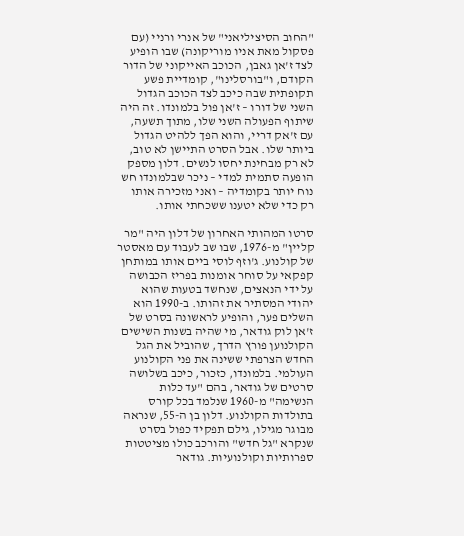"החוב הסיציליאני" של אנרי ורניי (עם פסקול מאת אניו מוריקונה) שבו הופיע לצד ז'אן גאבן, הכוכב האייקוני של הדור הקודם, ו"בורסלינו", קומדיית פשע תקופתית שבה כיכב לצד הכוכב הגדול השני של דורו – ז'אן פול בלמונדו. זה היה שיתוף הפעולה השני שלו, מתוך תשעה, עם ז'אק דריי, והוא הפך ללהיט הגדול ביותר שלו. אבל הסרט התיישן לא טוב, לא רק מבחינת יחסו לנשים. דלון מספק הופעה סתמית למדי – ניכר שבלמונדו חש נוח יותר בקומדיה – ואני מזכירה אותו רק כדי שלא יטענו ששכחתי אותו.

סרטו המהותי האחרון של דלון היה "מר קליין" מ-1976, שבו שב לעבוד עם מאסטר של קולנוע. ג'וזף לוסי ביים אותו במותחן קפקאי על סוחר אומנות בפריז הכבושה על ידי הנאצים, שנחשד בטעות שהוא יהודי המסתיר את זהותו. ב-1990 הוא השלים פער, והופיע לראשונה בסרט של ז'אן לוק גודאר, מי שהיה בשנות השישים הקולנוען פורץ הדרך, שהוביל את הגל החדש הצרפתי ששינה את פני הקולנוע העולמי. בלמונדו, כזכור, כיכב בשלושה סרטים של גודאר, בהם "עד כלות הנשימה" מ-1960 שנלמד בכל קורס בתולדות הקולנוע. דלון בן ה-55, שנראה מבוגר מגילו, גילם תפקיד כפול בסרט שנקרא "גל חדש" והורכב כולו מציטטות ספרותיות וקולנועיות. גודאר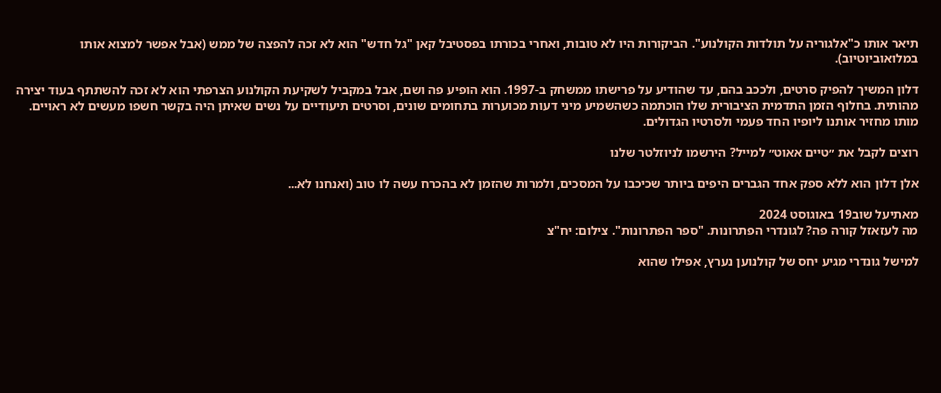תיאר אותו כ"אלגוריה על תולדות הקולנוע". הביקורות היו לא טובות, ואחרי בכורתו בפסטיבל קאן "גל חדש" הוא לא זכה להפצה של ממש (אבל אפשר למצוא אותו במלואוביוטיוב).

דלון המשיך להפיק סרטים, ולככב בהם, עד שהודיע על פרישתו ממשחק ב-1997. הוא הופיע פה ושם, אבל במקביל לשקיעת הקולנוע הצרפתי הוא לא זכה להשתתף בעוד יצירה מהותית. בחלוף הזמן התדמית הציבורית שלו הוכתמה כשהשמיע מיני דעות מכוערות בתחומים שונים, וסרטים תיעודיים על נשים שאיתן היה בקשר חשפו מעשים לא ראויים. מותו מחזיר אותנו ליופיו החד פעמי ולסרטיו הגדולים.

רוצים לקבל את ״טיים אאוט״ למייל? הירשמו לניוזלטר שלנו

אלן דלון הוא ללא ספק אחד הגברים היפים ביותר שכיכבו על המסכים, ולמרות שהזמן לא בהכרח עשה לו טוב (ואנחנו לא...

מאתיעל שוב19 באוגוסט 2024
מה לעזאזל קורה פה? לגונדרי הפתרונות. "ספר הפתרונות". צילום: יח"צ

למישל גונדרי מגיע יחס של קולנוען נערץ, אפילו שהוא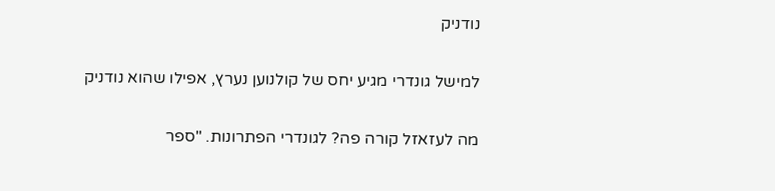נודניק

למישל גונדרי מגיע יחס של קולנוען נערץ, אפילו שהוא נודניק

מה לעזאזל קורה פה? לגונדרי הפתרונות. "ספר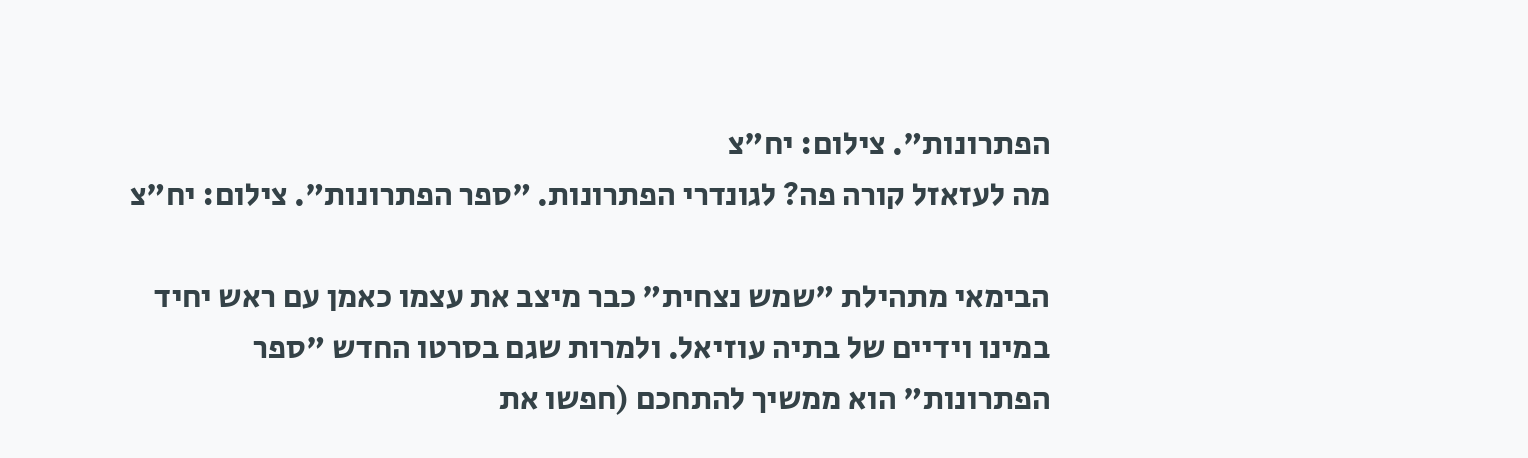הפתרונות". צילום: יח"צ
מה לעזאזל קורה פה? לגונדרי הפתרונות. "ספר הפתרונות". צילום: יח"צ

הבימאי מתהילת "שמש נצחית" כבר מיצב את עצמו כאמן עם ראש יחיד במינו וידיים של בתיה עוזיאל. ולמרות שגם בסרטו החדש "ספר הפתרונות" הוא ממשיך להתחכם (חפשו את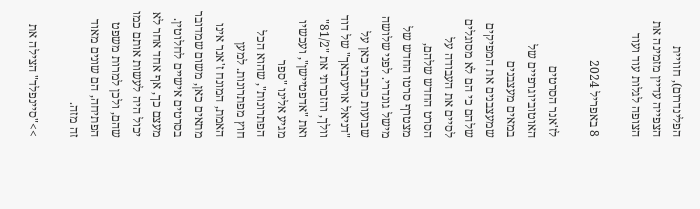הפלינדרום), חוויית הצפייה עדיין מזמינה את הצופה לגלות עוד ועוד

8 באפריל 2024

לז'אנר הסרטים האוטוביוגרפיים של במאים מעצבנים שמעצבנים את המפיקים שלהם כי הם לא מסוגלים לסיים את העבודה על הסרט החדש שלהם, מצטרף סרטו החדש של מישל גונדרי. לפני שלושה שבועות כתבתי כאן על "דניאל אויערבאך" של דוד וולך, והזכרתי את "81/2" ואת "אדפטיישן", ועכשיו מגיע אלינו "ספר הפתרונות", שהוא הכל חוץ מפתרונות. למען האמת, המונח ז'אנר אינו מתאים כאן, משום שמדובר בסרטים אישיים לחלוטין. מעצם כך, אף אחד אחר לא יכול היה לעשות אותם כמו שהם, ולכן למרות משפט הפתיחה, הם שונים מאוד זה מזה.

>>"סיינפלד" הצילה את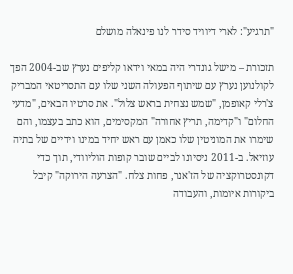"תרגיע": לארי דיוויד סידר לנו פינאלה מושלם

תזכורת – מישל גונדרי היה במאי וידאו קליפים נערץ שב-2004 הפך לקולנוען נערץ עם שיתוף הפעולה השני שלו עם התסריטאי המבריק צ'רלי קאופמן, "שמש נצחית בראש צלול". את סרטיו הבאים, "מדעי החלום" ו"קדימה, תריץ אחורה" המקסימים, הוא כתב בעצמו, והם שימרו את המוניטין שלו כאמן עם ראש יחיד במינו וידיים של בתיה עוזיאל. ב-2011 ניסיונו לביים שובר קופות הוליוודי, תוך כדי דקונסטרוקציה של הז'אנר, פחות צלח. "הצרעה הירוקה" קיבל ביקורות איומות, והעבודה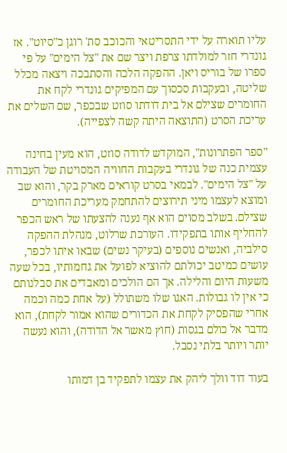עליו תוארה על ידי התסריטאי והכוכב סת' רוגן כ"סיוט". אז גונדרי חזר למולדתו צרפת ויצר שם את "צל הימים" על פי ספרו של בוריס ויאן. ההפקה הלכה והסתבכה ויצאה מכלל שליטה, ובעקבות סכסוך עם המפיקים גונדרי לקח את החומרים שצילם אל בית דודתו סוזט שבכפר, שם השלים את עריכת הסרט (התוצאה היתה קשה לצפייה).

"ספר הפתרונות", המוקדש לדודה סוזט, הוא מעין בחינה עצמית כנה של גונדרי בעקבות החוויה המסויטת של העבודה על "צל הימים". לבמאי בסרט קוראים מארק בקר, והוא שב ומוצא לעצמו מיני תירוצים להתחמק מעריכת החומרים שצילם. בשלב מסוים הוא אף נענה להצעתו של ראש הכפר להחליף אותו בתפקידו. העורכת שרלוט, מנהלת ההפקה סילביה, ואנשים נוספים (בעיקר נשים) שבאו איתו לכפר, עושים כמיטב יכולתם להוציא לפועל את גחמותיו, בכל שעה משעות היום והלילה. אך הם הולכים ומאבדים את סבלנותם כי אין לו גבולות. האגו שלו משתולל (על אחת כמה וכמה אחרי שהפסיק לקחת את הכדורים שהוא אמור לקחת), הוא מדבר אל כולם בגסות (חוץ מאשר אל הדודה), והוא נעשה יותר ויותר בלתי נסבל.

בעוד דוד וולך ליהק את עצמו לתפקיד בן דמותו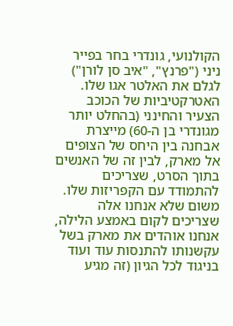הקולנועי, גונדרי בחר בפייר ניני ("פרנץ", "איב סן לורן") לגלם את האלטר אגו שלו. האטרקטיביות של הכוכב הצעיר והחינני (בהחלט יותר מגונדרי בן ה-60) מייצרת אבחנה בין היחס של הצופים אל מארק, לבין זה של האנשים בתוך הסרט, שצריכים להתמודד עם הקפריזות שלו. משום שלא אנחנו אלה שצריכים לקום באמצע הלילה, אנחנו אוהדים את מארק בשל עקשנותו להתנסות עוד ועוד בניגוד לכל הגיון (זה מגיע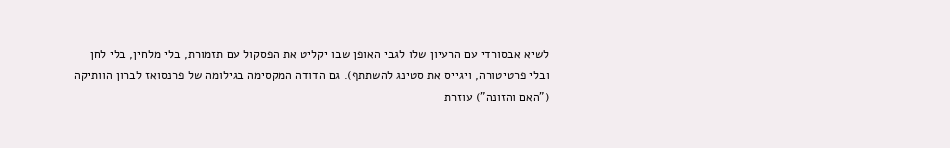לשיא אבסורדי עם הרעיון שלו לגבי האופן שבו יקליט את הפסקול עם תזמורת, בלי מלחין, בלי לחן ובלי פרטיטורה, ויגייס את סטינג להשתתף). גם הדודה המקסימה בגילומה של פרנסואז לברון הוותיקה ("האם והזונה") עוזרת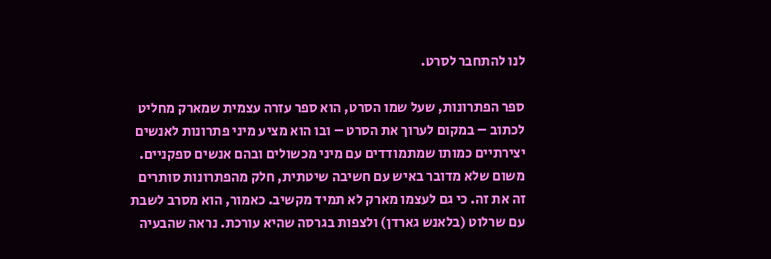לנו להתחבר לסרט.

ספר הפתרונות, שעל שמו הסרט, הוא ספר עזרה עצמית שמארק מחליט לכתוב – במקום לערוך את הסרט – ובו הוא מציע מיני פתרונות לאנשים יצירתיים כמותו שמתמודדים עם מיני מכשולים ובהם אנשים ספקניים. משום שלא מדובר באיש עם חשיבה שיטתית, חלק מהפתרונות סותרים זה את זה. כי גם לעצמו מארק לא תמיד מקשיב. כאמור, הוא מסרב לשבת עם שרלוט (בלאנש גארדן) ולצפות בגרסה שהיא עורכת. נראה שהבעיה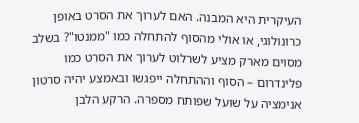העיקרית היא המבנה. האם לערוך את הסרט באופן כרונולוגי, או אולי מהסוף להתחלה כמו "ממנטו"? בשלב מסוים מארק מציע לשרלוט לערוך את הסרט כמו פלינדרום – הסוף וההתחלה ייפגשו ובאמצע יהיה סרטון אנימציה על שועל שפותח מספרה. הרקע הלבן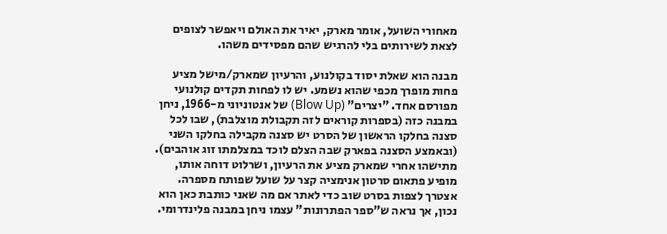מאחורי השועל, אומר מארק, יאיר את האולם ויאפשר לצופים לצאת לשירותים בלי להרגיש שהם מפסידים משהו.

מבנה הוא שאלת יסוד בקולנוע, והרעיון שמארק/מישל מציע פחות מופרך מכפי שהוא נשמע. יש לו לפחות תקדים קולנועי מפורסם אחד. "יצרים" (Blow Up) של אנטוניוני מ-1966, ניחן במבנה כזה (בספרות קוראים לזה תקבולת מוצלבת), שבו לכל סצנה בחלקו הראשון של הסרט יש סצנה מקבילה בחלקו השני (ובאמצע הסצנה בפארק שבה הצלם לוכד במצלמתו זוג אוהבים). מתישהו אחרי שמארק מציע את הרעיון, ושרלוט דוחה אותו, מופיע פתאום סרטון אנימציה קצר על שועל שפותח מספרה. אצטרך לצפות בסרט שוב כדי לאתר אם מה שאני כותבת כאן הוא נכון, אך נראה ש"ספר הפתרונות" עצמו ניחן במבנה פלינדרומי.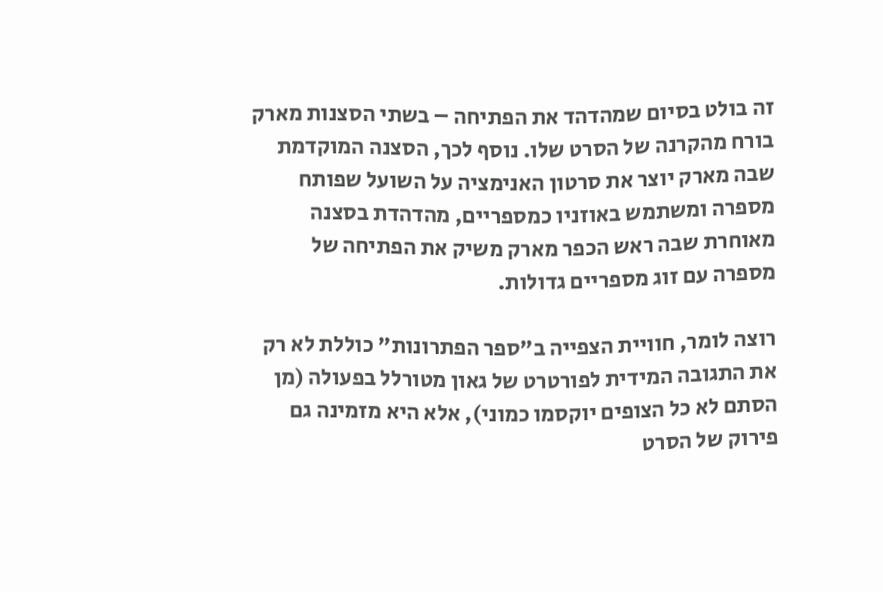זה בולט בסיום שמהדהד את הפתיחה – בשתי הסצנות מארק בורח מהקרנה של הסרט שלו. נוסף לכך, הסצנה המוקדמת שבה מארק יוצר את סרטון האנימציה על השועל שפותח מספרה ומשתמש באוזניו כמספריים, מהדהדת בסצנה מאוחרת שבה ראש הכפר מארק משיק את הפתיחה של מספרה עם זוג מספריים גדולות.

רוצה לומר, חוויית הצפייה ב"ספר הפתרונות" כוללת לא רק את התגובה המידית לפורטרט של גאון מטורלל בפעולה (מן הסתם לא כל הצופים יוקסמו כמוני), אלא היא מזמינה גם פירוק של הסרט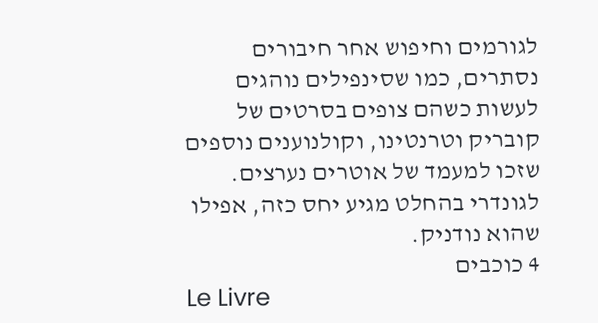לגורמים וחיפוש אחר חיבורים נסתרים, כמו שסינפילים נוהגים לעשות כשהם צופים בסרטים של קובריק וטרנטינו, וקולנוענים נוספים שזכו למעמד של אוטרים נערצים. לגונדרי בהחלט מגיע יחס כזה, אפילו שהוא נודניק.
4 כוכבים
Le Livre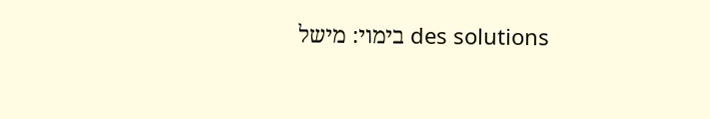des solutions בימוי: מישל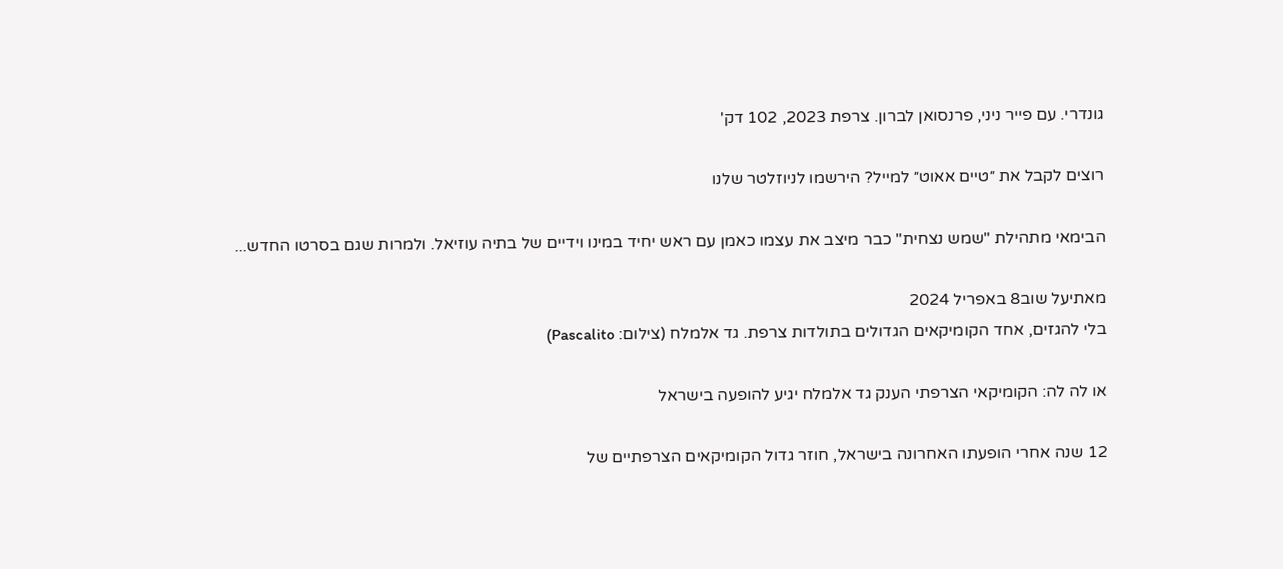גונדרי. עם פייר ניני, פרנסואן לברון. צרפת 2023, 102 דק'

רוצים לקבל את ״טיים אאוט״ למייל? הירשמו לניוזלטר שלנו

הבימאי מתהילת "שמש נצחית" כבר מיצב את עצמו כאמן עם ראש יחיד במינו וידיים של בתיה עוזיאל. ולמרות שגם בסרטו החדש...

מאתיעל שוב8 באפריל 2024
בלי להגזים, אחד הקומיקאים הגדולים בתולדות צרפת. גד אלמלח (צילום: Pascalito)

או לה לה: הקומיקאי הצרפתי הענק גד אלמלח יגיע להופעה בישראל

12 שנה אחרי הופעתו האחרונה בישראל, חוזר גדול הקומיקאים הצרפתיים של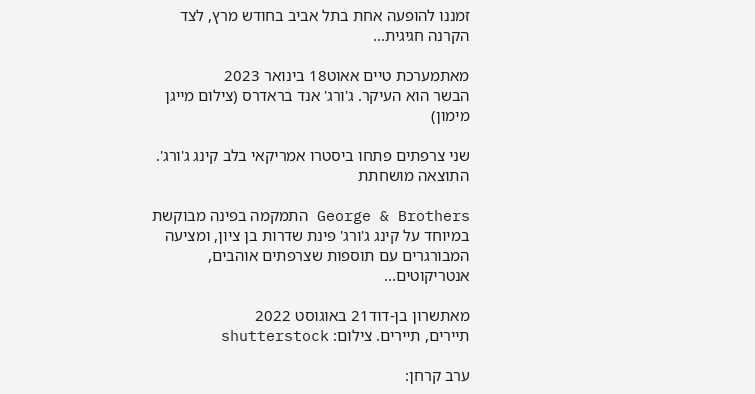זמננו להופעה אחת בתל אביב בחודש מרץ, לצד הקרנה חגיגית...

מאתמערכת טיים אאוט18 בינואר 2023
הבשר הוא העיקר. ג'ורג' אנד בראדרס (צילום מייגן מימון)

שני צרפתים פתחו ביסטרו אמריקאי בלב קינג ג'ורג'. התוצאה מושחתת

George & Brothers התמקמה בפינה מבוקשת במיוחד על קינג ג'ורג' פינת שדרות בן ציון, ומציעה המבורגרים עם תוספות שצרפתים אוהבים, אנטריקוטים...

מאתשרון בן-דוד21 באוגוסט 2022
תיירים, תיירים. צילום: shutterstock

ערב קרחן: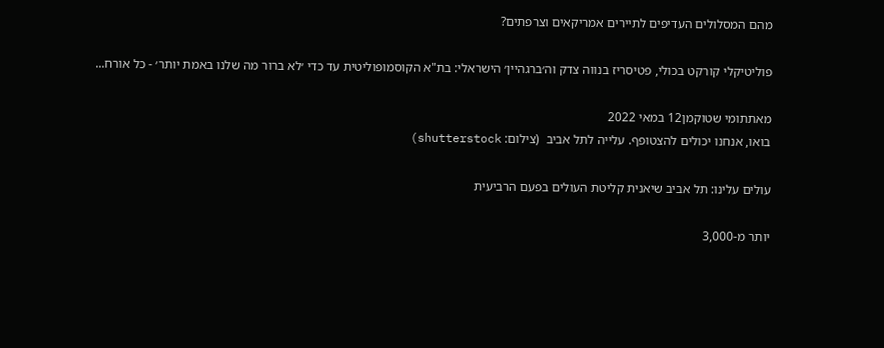מהם המסלולים העדיפים לתיירים אמריקאים וצרפתים?

פוליטיקלי קורקט בכולי, פטיסריז בנווה צדק וה׳ברגהיין׳ הישראלי: בת"א הקוסמופוליטית עד כדי ׳לא ברור מה שלנו באמת יותר׳ - כל אורח...

מאתתומי שטוקמן12 במאי 2022
בואו, אנחנו יכולים להצטופף. עלייה לתל אביב  (צילום: shutterstock)

עולים עלינו: תל אביב שיאנית קליטת העולים בפעם הרביעית

יותר מ-3,000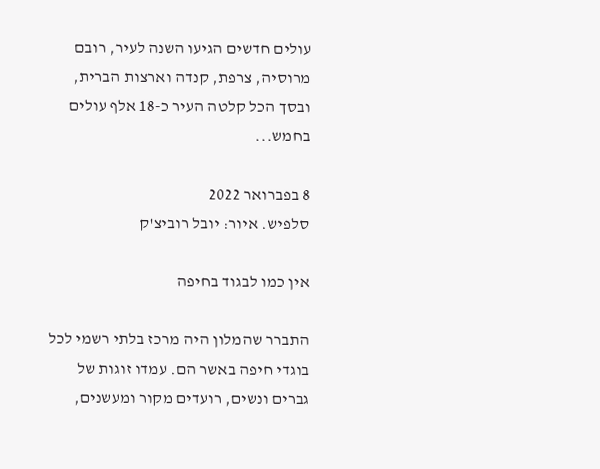עולים חדשים הגיעו השנה לעיר, רובם מרוסיה, צרפת, קנדה וארצות הברית, ובסך הכל קלטה העיר כ-18 אלף עולים בחמש...

8 בפברואר 2022
סלפיש. איור: יובל רוביצ'ק

אין כמו לבגוד בחיפה

התברר שהמלון היה מרכז בלתי רשמי לכל בוגדי חיפה באשר הם. עמדו זוגות של גברים ונשים, רועדים מקור ומעשנים,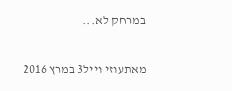במרחק לא...

מאתעוזי וייל3 במרץ 2016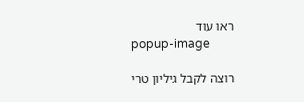ראו עוד
popup-image

רוצה לקבל גיליון טרי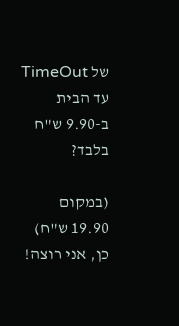של TimeOut עד הבית ב-9.90 ש"ח בלבד?

(במקום 19.90 ש"ח)
כן, אני רוצה!